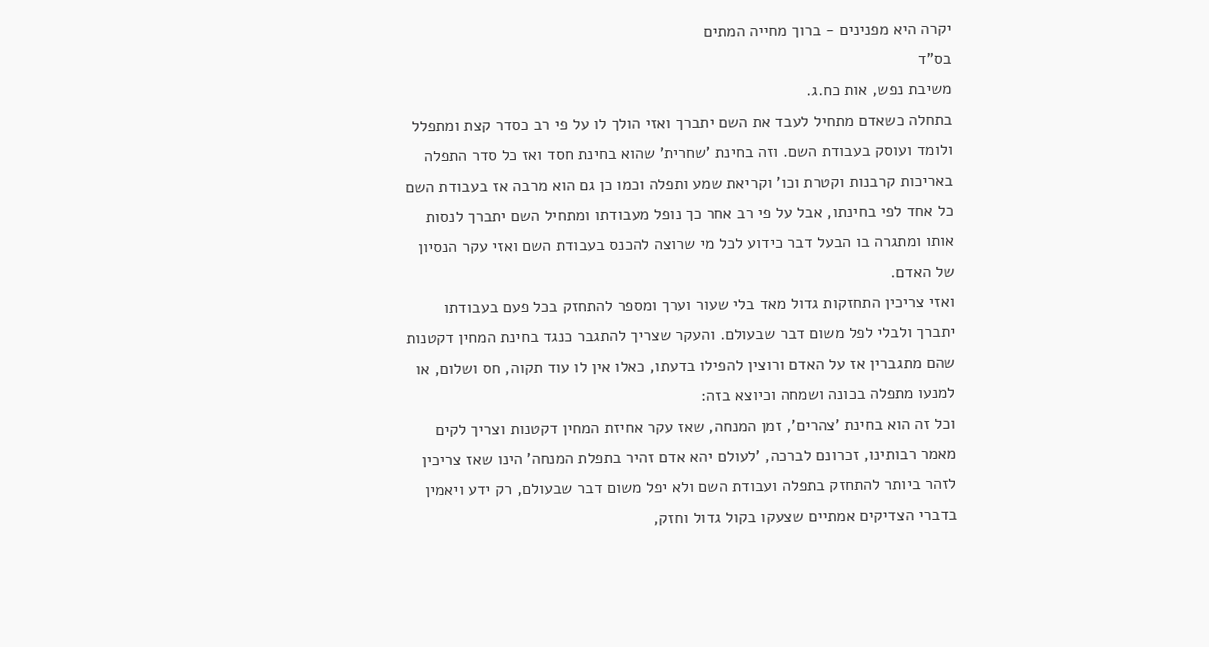יקרה היא מפנינים - ברוך מחייה המתים
בס"ד
משיבת נפש, אות כח.ג.
בתחלה כשאדם מתחיל לעבד את השם יתברך ואזי הולך לו על פי רב כסדר קצת ומתפלל ולומד ועוסק בעבודת השם. וזה בחינת 'שחרית' שהוא בחינת חסד ואז כל סדר התפלה באריכות קרבנות וקטרת וכו' וקריאת שמע ותפלה וכמו כן גם הוא מרבה אז בעבודת השם כל אחד לפי בחינתו, אבל על פי רב אחר כך נופל מעבודתו ומתחיל השם יתברך לנסות אותו ומתגרה בו הבעל דבר כידוע לכל מי שרוצה להכנס בעבודת השם ואזי עקר הנסיון של האדם.
ואזי צריכין התחזקות גדול מאד בלי שעור וערך ומספר להתחזק בכל פעם בעבודתו יתברך ולבלי לפל משום דבר שבעולם. והעקר שצריך להתגבר כנגד בחינת המחין דקטנות שהם מתגברין אז על האדם ורוצין להפילו בדעתו, כאלו אין לו עוד תקוה, חס ושלום, או למנעו מתפלה בכונה ושמחה וכיוצא בזה:
וכל זה הוא בחינת 'צהרים', זמן המנחה, שאז עקר אחיזת המחין דקטנות וצריך לקים מאמר רבותינו, זכרונם לברכה, 'לעולם יהא אדם זהיר בתפלת המנחה' הינו שאז צריכין לזהר ביותר להתחזק בתפלה ועבודת השם ולא יפל משום דבר שבעולם, רק ידע ויאמין בדברי הצדיקים אמתיים שצעקו בקול גדול וחזק,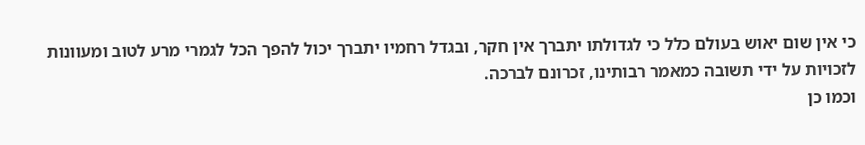כי אין שום יאוש בעולם כלל כי לגדולתו יתברך אין חקר, ובגדל רחמיו יתברך יכול להפך הכל לגמרי מרע לטוב ומעוונות לזכויות על ידי תשובה כמאמר רבותינו, זכרונם לברכה.
וכמו כן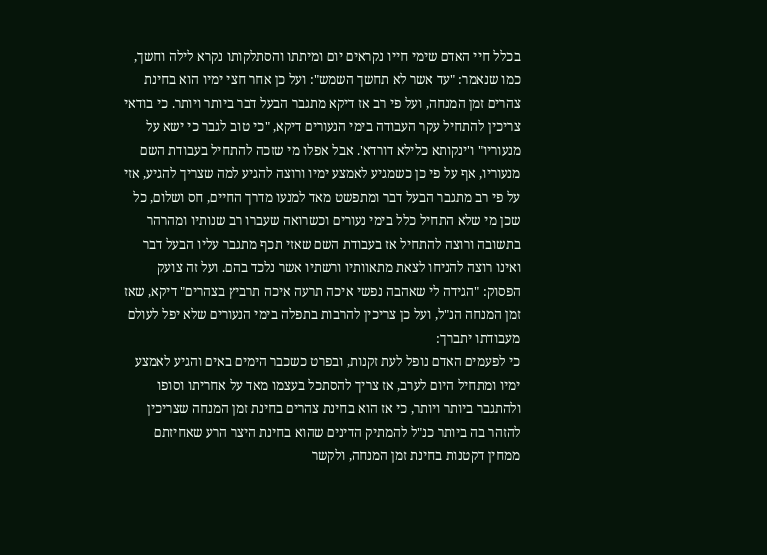בכלל חיי האדם שימי חייו נקראים יום ומיתתו והסתלקותו נקרא לילה וחשך, כמו שנאמר: "עד אשר לא תחשך השמש": ועל כן אחר חצי ימיו הוא בחינת צהרים זמן המנחה, ועל פי רב אז דיקא מתגבר הבעל דבר ביותר ויותר. כי בודאי צריכין להתחיל עקר העבודה בימי הנעורים דיקא, "כי טוב לגבר כי ישא על מנעוריו" ו'ינקותא כלילא דורדא'. אבל אפלו מי שזכה להתחיל בעבודת השם מנעוריו, אף על פי כן כשמגיע לאמצע ימיו ורוצה להגיע למה שצריך להגיע, אזי על פי רב מתגבר הבעל דבר ומתפשט מאד למנעו מדרך החיים, חס ושלום, כל שכן מי שלא התחיל כלל בימי נעורים וכשרואה שעברו רב שנותיו ומהרהר בתשובה ורוצה להתחיל אז בעבודת השם שאזי תכף מתגבר עליו הבעל דבר ואינו רוצה להניחו לצאת מתאוותיו ורשתיו אשר נלכד בהם. ועל זה צועק הפסוק: "הגידה לי שאהבה נפשי איכה תרעה איכה תרביץ בצהרים" דיקא, שאז זמן המנחה הנ"ל, ועל כן צריכין להרבות בתפלה בימי הנעורים שלא יפל לעולם מעבודתו יתברך:
כי לפעמים האדם נופל לעת זקנות, ובפרט כשכבר הימים באים והגיע לאמצע ימיו ומתחיל היום לערב, אז צריך להסתכל בעצמו מאד על אחריתו וסופו ולהתגבר ביותר ויותר, כי אז הוא בחינת צהרים בחינת זמן המנחה שצריכין להזהר בה ביותר כנ"ל להמתיק הדינים שהוא בחינת היצר הרע שאחיזתם ממחין דקטנות בחינת זמן המנחה, ולקשר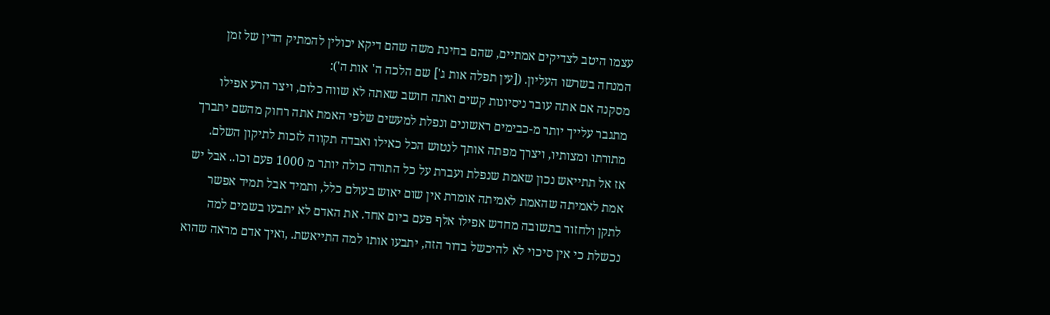עצמו היטב לצדיקים אמתיים, שהם בחינת משה שהם דיקא יכולין להמתיק הדין של זמן המנחה בשרשו העליון. ([עין תפלה אות ג'] שם הלכה ה' אות ה'):
מסקנה אם אתה עובר ניסיונות קשים ואתה חושב שאתה לא שווה כלום, ויצר הרע אפילו מתגבר עלייך יותר מ-כבימים ראשונים ונפלת למעשים שלפי האמת אתה רחוק מהשם יתברך מתורתו ומצותיו, ויצרך מפתה אותך לנטוש הכל כאילו ואבדה תקווה לזכות לתיקון השלם.
אז אל תתייאש נכון שאמת שנפלת ועברת על כל התורה כולה יותר מ 1000 פעם וכו.. אבל יש אמת לאמיתה שהאמת לאמיתה אומרת אין שום יאוש בעולם כלל, ותמיד אבל תמיד אפשר לתקן ולחזור בתשובה מחדש אפילו אלף פעם ביום אחד. את האדם לא יתבעו בשמים למה נכשלת כי אין סיכוי לא להיכשל בדור הזה, יתבעו אותו למה התייאשת. ,ואיך אדם מראה שהוא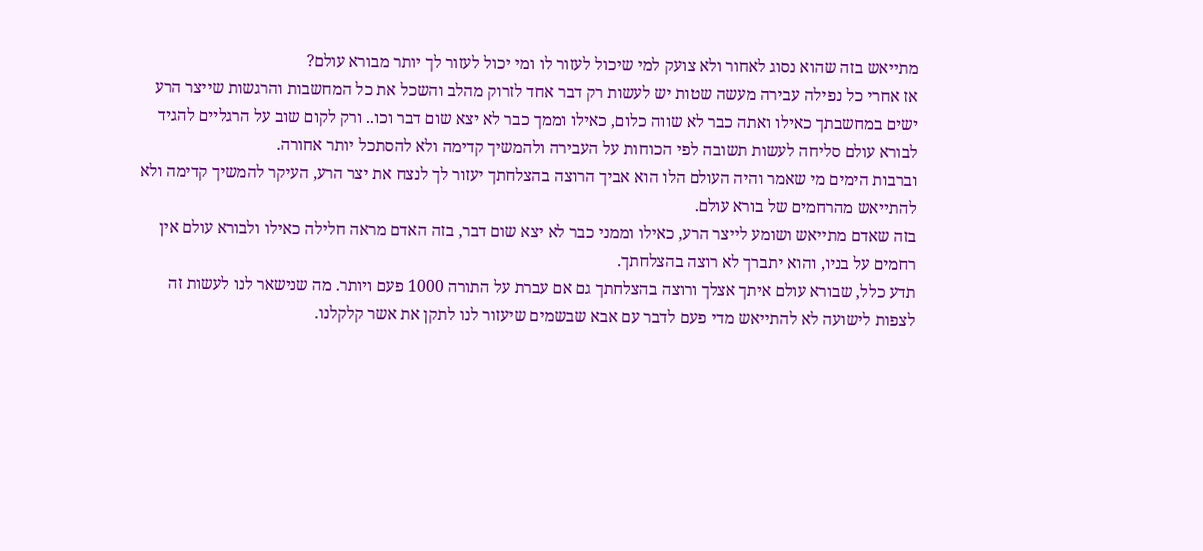מתייאש בזה שהוא נסוג לאחור ולא צועק למי שיכול לעזור לו ומי יכול לעזור לך יותר מבורא עולם?
אז אחרי כל נפילה עבירה מעשה שטות יש לעשות רק דבר אחד לזרוק מהלב והשכל את כל המחשבות והרגשות שייצר הרע ישים במחשבתך כאילו ואתה כבר לא שווה כלום, כאילו וממך כבר לא יצא שום דבר וכו.. ורק לקום שוב על הרגליים להגיד לבורא עולם סליחה לעשות תשובה לפי הכוחות על העבירה ולהמשיך קדימה ולא להסתכל יותר אחורה.
וברבות הימים מי שאמר והיה העולם הלו הוא אביך הרוצה בהצלחתך יעזור לך לנצח את יצר הרע, העיקר להמשיך קדימה ולא להתייאש מהרחמים של בורא עולם.
בזה שאדם מתייאש ושומע לייצר הרע, כאילו וממני כבר לא יצא שום דבר, בזה האדם מראה חלילה כאילו ולבורא עולם אין רחמים על בניו, והוא יתברך לא רוצה בהצלחתך.
תדע כלל, שבורא עולם איתך אצלך ורוצה בהצלחתך גם אם עברת על התורה 1000 פעם ויותר. מה שנישאר לנו לעשות זה לצפות לישועה לא להתייאש מדי פעם לדבר עם אבא שבשמים שיעזור לנו לתקן את אשר קלקלנו.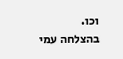וכו.
בהצלחה עמי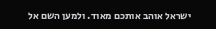ישראל אוהב אותכם מאוד. ולמען השם אל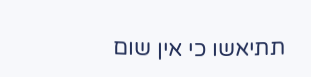תתיאשו כי אין שום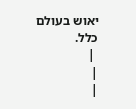יאוש בעולם כלל.
 |
|
|